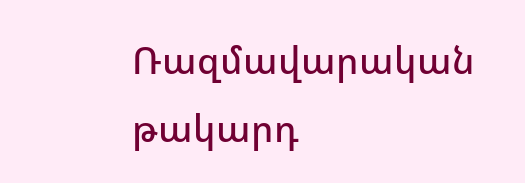Ռազմավարական թակարդ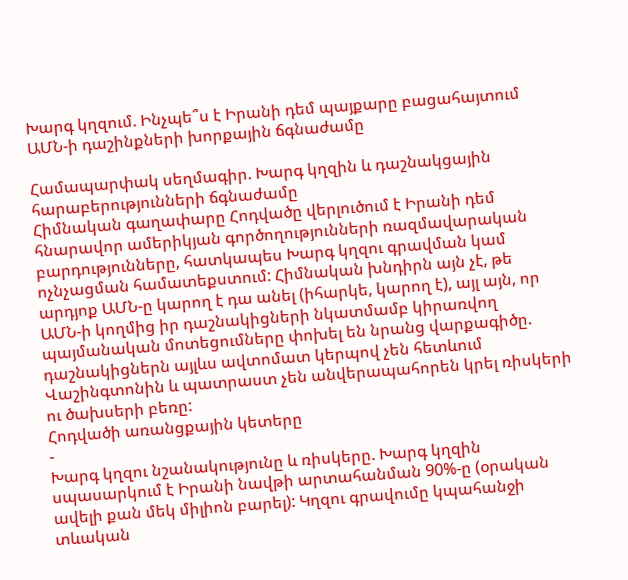Խարգ կղզում. Ինչպե՞ս է Իրանի դեմ պայքարը բացահայտում ԱՄՆ-ի դաշինքների խորքային ճգնաժամը

Համապարփակ սեղմագիր. Խարգ կղզին և դաշնակցային հարաբերությունների ճգնաժամը
Հիմնական գաղափարը Հոդվածը վերլուծում է Իրանի դեմ հնարավոր ամերիկյան գործողությունների ռազմավարական բարդությունները, հատկապես Խարգ կղզու գրավման կամ ոչնչացման համատեքստում: Հիմնական խնդիրն այն չէ, թե արդյոք ԱՄՆ-ը կարող է դա անել (իհարկե, կարող է), այլ այն, որ ԱՄՆ-ի կողմից իր դաշնակիցների նկատմամբ կիրառվող պայմանական մոտեցումները փոխել են նրանց վարքագիծը. դաշնակիցներն այլևս ավտոմատ կերպով չեն հետևում Վաշինգտոնին և պատրաստ չեն անվերապահորեն կրել ռիսկերի ու ծախսերի բեռը:
Հոդվածի առանցքային կետերը
-
Խարգ կղզու նշանակությունը և ռիսկերը. Խարգ կղզին սպասարկում է Իրանի նավթի արտահանման 90%-ը (օրական ավելի քան մեկ միլիոն բարել): Կղզու գրավումը կպահանջի տևական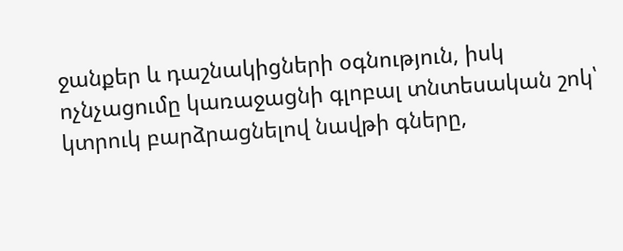ջանքեր և դաշնակիցների օգնություն, իսկ ոչնչացումը կառաջացնի գլոբալ տնտեսական շոկ՝ կտրուկ բարձրացնելով նավթի գները,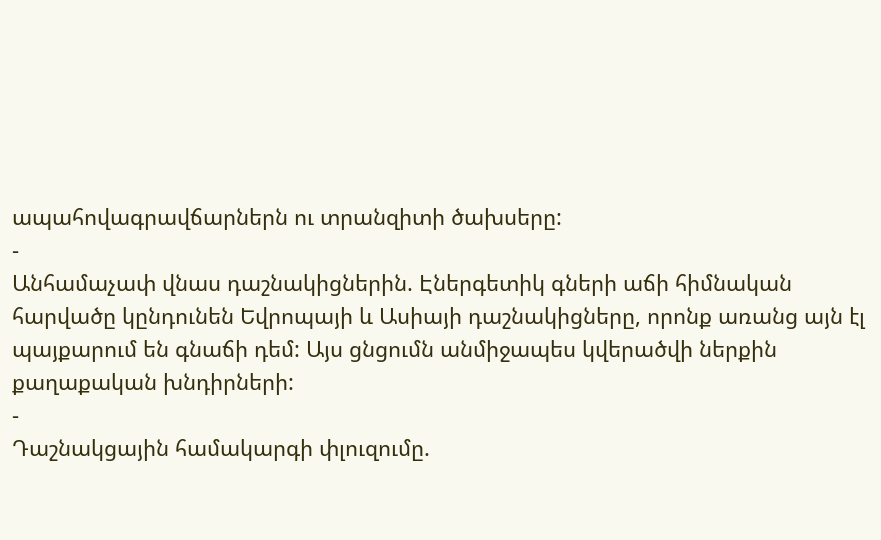ապահովագրավճարներն ու տրանզիտի ծախսերը:
-
Անհամաչափ վնաս դաշնակիցներին. Էներգետիկ գների աճի հիմնական հարվածը կընդունեն Եվրոպայի և Ասիայի դաշնակիցները, որոնք առանց այն էլ պայքարում են գնաճի դեմ: Այս ցնցումն անմիջապես կվերածվի ներքին քաղաքական խնդիրների:
-
Դաշնակցային համակարգի փլուզումը.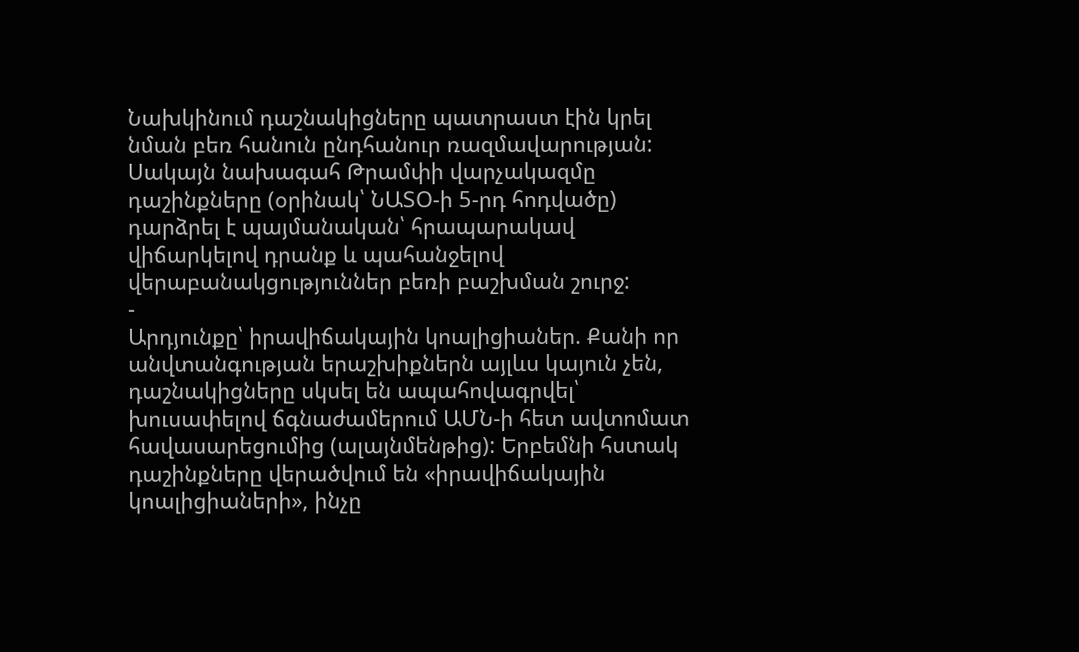Նախկինում դաշնակիցները պատրաստ էին կրել նման բեռ հանուն ընդհանուր ռազմավարության: Սակայն նախագահ Թրամփի վարչակազմը դաշինքները (օրինակ՝ ՆԱՏՕ-ի 5-րդ հոդվածը) դարձրել է պայմանական՝ հրապարակավ վիճարկելով դրանք և պահանջելով վերաբանակցություններ բեռի բաշխման շուրջ:
-
Արդյունքը՝ իրավիճակային կոալիցիաներ. Քանի որ անվտանգության երաշխիքներն այլևս կայուն չեն, դաշնակիցները սկսել են ապահովագրվել՝ խուսափելով ճգնաժամերում ԱՄՆ-ի հետ ավտոմատ հավասարեցումից (ալայնմենթից): Երբեմնի հստակ դաշինքները վերածվում են «իրավիճակային կոալիցիաների», ինչը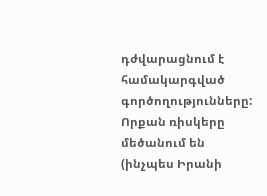դժվարացնում է համակարգված գործողությունները: Որքան ռիսկերը մեծանում են (ինչպես Իրանի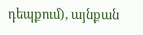դեպքում), այնքան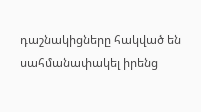դաշնակիցները հակված են սահմանափակել իրենց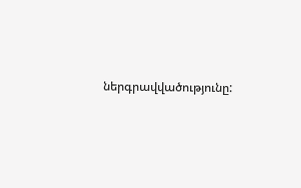ներգրավվածությունը: